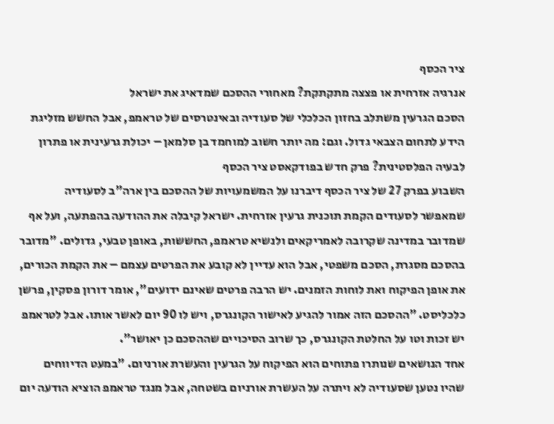ציר הכסף
אנרגיה אזרחית או פצצה מתקתקת? מאחורי ההסכם שמדאיג את ישראל
הסכם הגרעין משתלב בחזון הכלכלי של סעודיה ובאינטרסים של טראמפ, אבל החשש מזליגת הידע לתחום הצבאי גדול. וגם: מה יותר חשוב למוחמד בן סלמאן – יכולת גרעינית או פתרון לבעיה הפלסטינית? פרק חדש בפודקאסט ציר הכסף
השבוע בפרק 27 של ציר הכסף דיברנו על המשמעויות של ההסכם בין ארה"ב לסעודיה שמאפשר לסעודים הקמת תוכנית גרעין אזרחית. ישראל קיבלה את ההודעה בהפתעה, ועל אף שמדובר במדינה שקרובה לאמריקאים ולנשיא טראמפ, החששות, באופן טבעי, גדולים. "מדובר בהסכם מסגרת, הסכם משפטי, אבל הוא עדיין לא קובע את הפרטים עצמם – את הקמת הכורים, את אופן הפיקוח ואת לוחות הזמנים. יש הרבה פרטים שאינם ידועים", אומר דורון פסקין, פרשן כלכליסט. "ההסכם הזה אמור להגיע לאישור הקונגרס, ויש לו 90 יום לאשר אותו. אבל לטראמפ יש זכות וטו על החלטת הקונגרס, כך שרוב הסיכויים שההסכם כן יאושר".
אחד הנושאים שנותרו פתוחים הוא הפיקוח על הגרעין והעשרת אורניום. "במעט הדיווחים שהיו נטען שסעודיה לא ויתרה על העשרת אורניום בשטחה, אבל מנגד טראמפ הוציא הודעה יום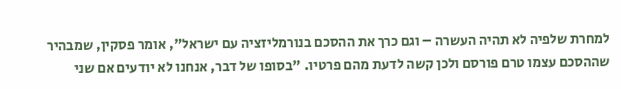למחרת שלפיה לא תהיה העשרה – וגם כרך את ההסכם בנורמליזציה עם ישראל", אומר פסקין, שמבהיר שההסכם עצמו טרם פורסם ולכן קשה לדעת מהם פרטיו. "בסופו של דבר, אנחנו לא יודעים אם שני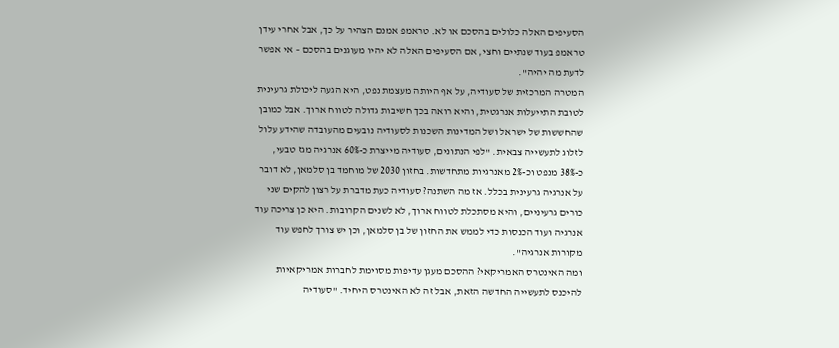הסעיפים האלה כלולים בהסכם או לא. טראמפ אמנם הצהיר על כך, אבל אחרי עידן טראמפ בעוד שנתיים וחצי, אם הסעיפים האלה לא יהיו מעוגנים בהסכם – אי אפשר לדעת מה יהיה".
המטרה המרכזית של סעודיה, על אף היותה מעצמת נפט, היא הגעה ליכולת גרעינית לטובת התייעלות אנרגטית, והיא רואה בכך חשיבות גדולה לטווח ארוך. אבל כמובן שהחששות של ישראל ושל המדינות השכנות לסעודיה נובעים מהעובדה שהידע עלול לזלוג לתעשייה צבאית. "לפי הנתונים, סעודיה מייצרת כ-60% אנרגיה מגז טבעי, כ-38% מנפט וכ-2% מאנרגיות מתחדשות. בחזון 2030 של מוחמד בן סלמאן, לא דובר על אנרגיה גרעינית בכלל. אז מה השתנה? סעודיה כעת מדברת על רצון להקים שני כורים גרעיניים, והיא מסתכלת לטווח ארוך, לא לשנים הקרובות. היא כן צריכה עוד אנרגיה ועוד הכנסות כדי לממש את החזון של בן סלמאן, וכן יש צורך לחפש עוד מקורות אנרגיה".
ומה האינטרס האמריקאי? ההסכם מעגן עדיפות מסוימת לחברות אמריקאיות להיכנס לתעשייה החדשה הזאת, אבל זה לא האינטרס היחיד. "סעודיה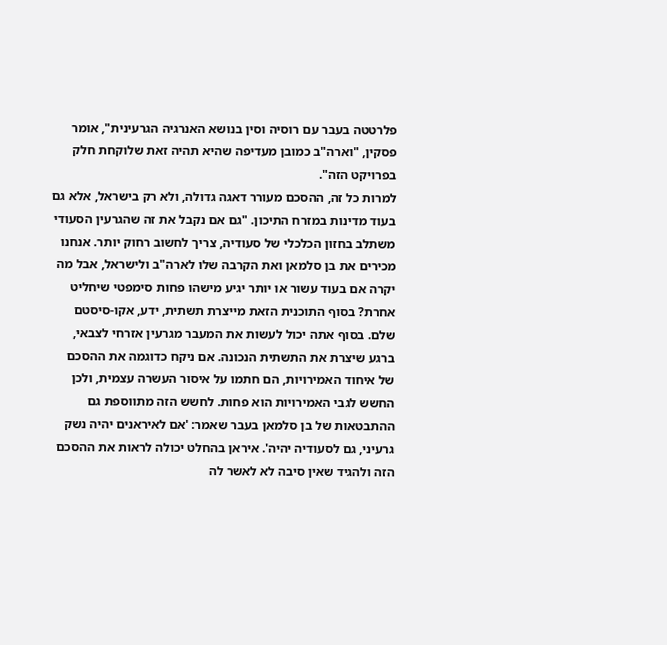פלרטטה בעבר עם רוסיה וסין בנושא האנרגיה הגרעינית", אומר פסקין, "וארה"ב כמובן מעדיפה שהיא תהיה זאת שלוקחת חלק בפרויקט הזה".
למרות כל זה, ההסכם מעורר דאגה גדולה, ולא רק בישראל, אלא גם בעוד מדינות במזרח התיכון. "גם אם נקבל את זה שהגרעין הסעודי משתלב בחזון הכלכלי של סעודיה, צריך לחשוב רחוק יותר. אנחנו מכירים את בן סלמאן ואת הקרבה שלו לארה"ב ולישראל, אבל מה יקרה אם בעוד עשור או יותר יגיע מישהו פחות סימפטי שיחליט אחרת? בסוף התוכנית הזאת מייצרת תשתית, ידע, אקו-סיסטם שלם. בסוף אתה יכול לעשות את המעבר מגרעין אזרחי לצבאי, ברגע שיצרת את התשתית הנכונה. אם ניקח כדוגמה את ההסכם של איחוד האמירויות, הם חתמו על איסור העשרה עצמית, ולכן החשש לגבי האמירויות הוא פחות. לחשש הזה מתווספת גם ההתבטאות של בן סלמאן בעבר שאמר: 'אם לאיראנים יהיה נשק גרעיני, גם לסעודיה יהיה'. איראן בהחלט יכולה לראות את ההסכם הזה ולהגיד שאין סיבה לא לאשר לה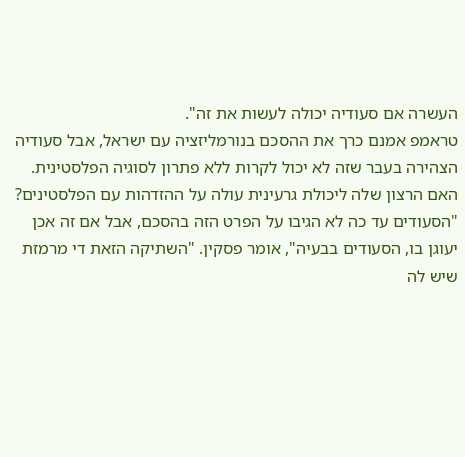העשרה אם סעודיה יכולה לעשות את זה".
טראמפ אמנם כרך את ההסכם בנורמליזציה עם ישראל, אבל סעודיה הצהירה בעבר שזה לא יכול לקרות ללא פתרון לסוגיה הפלסטינית. האם הרצון שלה ליכולת גרעינית עולה על ההזדהות עם הפלסטינים? "הסעודים עד כה לא הגיבו על הפרט הזה בהסכם, אבל אם זה אכן יעוגן בו, הסעודים בבעיה", אומר פסקין. "השתיקה הזאת די מרמזת שיש לה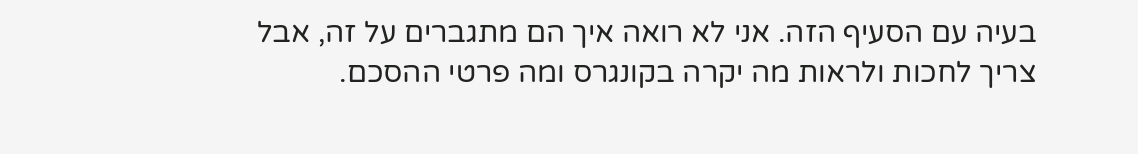בעיה עם הסעיף הזה. אני לא רואה איך הם מתגברים על זה, אבל צריך לחכות ולראות מה יקרה בקונגרס ומה פרטי ההסכם.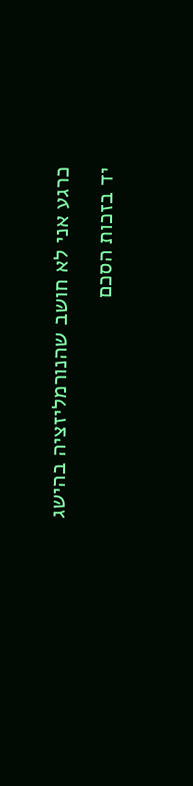כרגע אני לא חושב שהנורמליזציה בהישג יד בזכות הסכם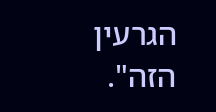הגרעין הזה".